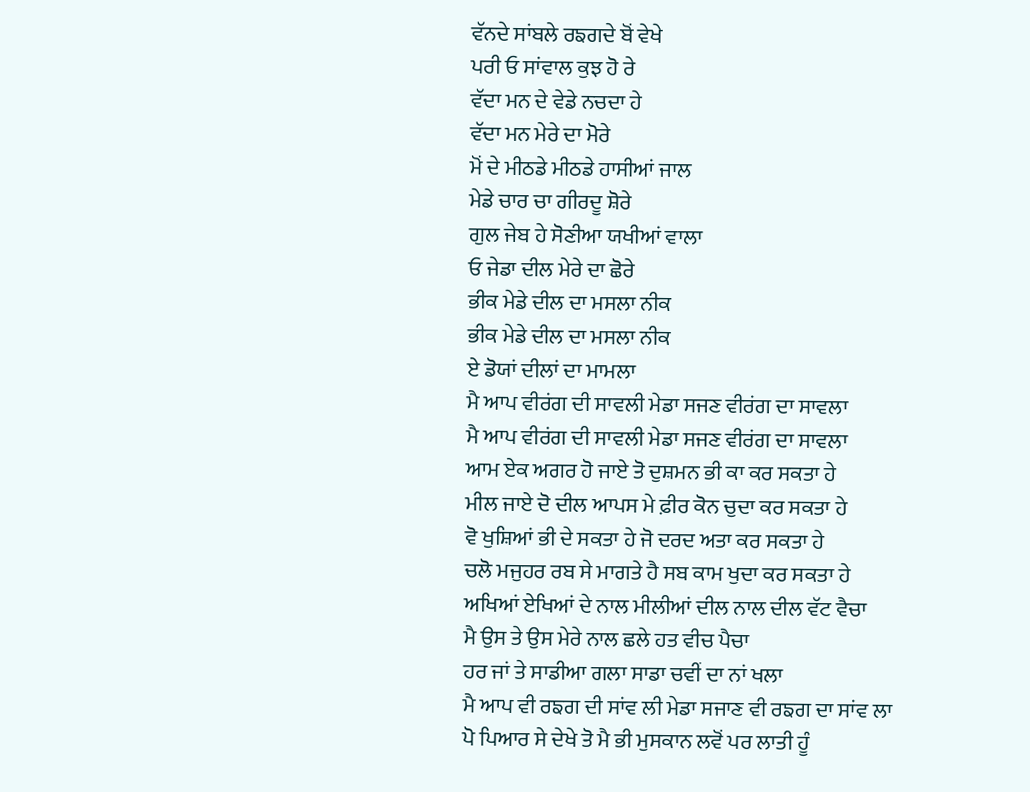ਵੱਨਦੇ ਸਾਂਬਲੇ ਰਙਗਦੇ ਬੋਂ ਵੇਖੇ
ਪਰੀ ਓ ਸਾਂਵਾਲ ਕੁਝ ਹੋ ਰੇ
ਵੱਦਾ ਮਨ ਦੇ ਵੇਡੇ ਨਚਦਾ ਹੇ
ਵੱਦਾ ਮਨ ਮੇਰੇ ਦਾ ਮੋਰੇ
ਮੋਂ ਦੇ ਮੀਠਡੇ ਮੀਠਡੇ ਹਾਸੀਆਂ ਜਾਲ
ਮੇਡੇ ਚਾਰ ਚਾ ਗੀਰਦੂ ਸ਼ੋਰੇ
ਗੁਲ ਜੇਬ ਹੇ ਸੋਣੀਆ ਯਖੀਆਂ ਵਾਲਾ
ਓ ਜੇਡਾ ਦੀਲ ਮੇਰੇ ਦਾ ਛੋਰੇ
ਭੀਕ ਮੇਡੇ ਦੀਲ ਦਾ ਮਸਲਾ ਨੀਕ
ਭੀਕ ਮੇਡੇ ਦੀਲ ਦਾ ਮਸਲਾ ਨੀਕ
ਏ ਡੋਯਾਂ ਦੀਲਾਂ ਦਾ ਮਾਮਲਾ
ਮੈ ਆਪ ਵੀਰਂਗ ਦੀ ਸਾਵਲੀ ਮੇਡਾ ਸਜਣ ਵੀਰਂਗ ਦਾ ਸਾਵਲਾ
ਮੈ ਆਪ ਵੀਰਂਗ ਦੀ ਸਾਵਲੀ ਮੇਡਾ ਸਜਣ ਵੀਰਂਗ ਦਾ ਸਾਵਲਾ
ਆਮ ਏਕ ਅਗਰ ਹੋ ਜਾਏ ਤੋ ਦੁਸ਼ਮਨ ਭੀ ਕਾ ਕਰ ਸਕਤਾ ਹੇ
ਮੀਲ ਜਾਏ ਦੋ ਦੀਲ ਆਪਸ ਮੇ ਫ਼ੀਰ ਕੋਨ ਚੁਦਾ ਕਰ ਸਕਤਾ ਹੇ
ਵੋ ਖੁਸ਼ਿਆਂ ਭੀ ਦੇ ਸਕਤਾ ਹੇ ਜੋ ਦਰਦ ਅਤਾ ਕਰ ਸਕਤਾ ਹੇ
ਚਲੋ ਮਜੁਹਰ ਰਬ ਸੇ ਮਾਗਤੇ ਹੈ ਸਬ ਕਾਮ ਖੁਦਾ ਕਰ ਸਕਤਾ ਹੇ
ਅਖਿਆਂ ਏਖਿਆਂ ਦੇ ਨਾਲ ਮੀਲੀਆਂ ਦੀਲ ਨਾਲ ਦੀਲ ਵੱਟ ਵੈਚਾ
ਮੈ ਉਸ ਤੇ ਉਸ ਮੇਰੇ ਨਾਲ ਛਲੇ ਹਤ ਵੀਚ ਪੈਚਾ
ਹਰ ਜਾਂ ਤੇ ਸਾਡੀਆ ਗਲਾ ਸਾਡਾ ਚਵੀਂ ਦਾ ਨਾਂ ਖਲਾ
ਮੈ ਆਪ ਵੀ ਰਙਗ ਦੀ ਸਾਂਵ ਲੀ ਮੇਡਾ ਸਜਾਣ ਵੀ ਰਙਗ ਦਾ ਸਾਂਵ ਲਾ
ਪੋ ਪਿਆਰ ਸੇ ਦੇਖੇ ਤੋ ਮੈ ਭੀ ਮੁਸਕਾਨ ਲਵੋਂ ਪਰ ਲਾਤੀ ਹੂੰ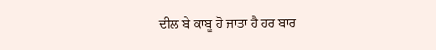ਦੀਲ ਬੇ ਕਾਬੂ ਹੋ ਜਾਤਾ ਹੈ ਹਰ ਬਾਰ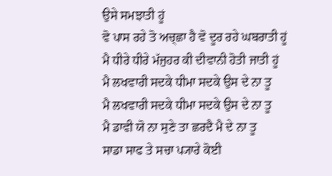ਉਸੇ ਸਮਝਾਤੀ ਹੂਂ
ਵੋ ਪਾਸ ਰਹੇ ਤੋ ਅਚ੍ਛਾ ਹੈ ਵੋ ਦੂਰ ਰਹੇ ਘਬਰਾਤੀ ਹੂਂ
ਮੈ ਧੀਰੇ ਧੀਰੇ ਮੱਜੁਹਰ ਕੀ ਦੀਵਾਨੀ ਹੋਤੀ ਜਾਤੀ ਹੂਂ
ਮੈ ਲਖਵਾਰੀ ਸਦਕੇ ਧੀਮਾ ਸਦਕੇ ਉਸ ਦੇ ਨਾ ਤੂ
ਮੈ ਲਖਵਾਰੀ ਸਦਕੇ ਧੀਮਾ ਸਦਕੇ ਉਸ ਦੇ ਨਾ ਤੂ
ਮੈ ਡਾਵੀ ਯੋ ਨਾ ਸੁਣੇ ਤਾ ਛਰਦੈ ਮੈ ਦੇ ਨਾ ਤੂ
ਸਾਡਾ ਸਾਫ ਤੇ ਸਚਾ ਪ੍ਯਾਰੇ ਕੋਈ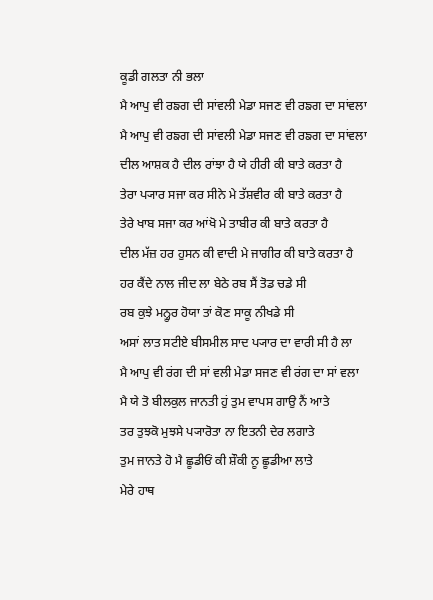ਕੂਡੀ ਗਲਤਾ ਨੀ ਭਲਾ
ਮੈ ਆਪੁ ਵੀ ਰਙਗ ਦੀ ਸਾਂਵਲੀ ਮੇਡਾ ਸਜਣ ਵੀ ਰਙਗ ਦਾ ਸਾਂਵਲਾ
ਮੈ ਆਪੁ ਵੀ ਰਙਗ ਦੀ ਸਾਂਵਲੀ ਮੇਡਾ ਸਜਣ ਵੀ ਰਙਗ ਦਾ ਸਾਂਵਲਾ
ਦੀਲ ਆਸ਼ਕ ਹੈ ਦੀਲ ਰਾਂਝਾ ਹੈ ਯੇ ਹੀਰੀ ਕੀ ਬਾਤੇ ਕਰਤਾ ਹੈ
ਤੇਰਾ ਪ੍ਯਾਰ ਸਜਾ ਕਰ ਸੀਨੇ ਮੇ ਤੱਸ਼ਵੀਰ ਕੀ ਬਾਤੇ ਕਰਤਾ ਹੈ
ਤੇਰੇ ਖਾਬ ਸਜਾ ਕਰ ਆਂਖੋ ਮੇ ਤਾਬੀਰ ਕੀ ਬਾਤੇ ਕਰਤਾ ਹੈ
ਦੀਲ ਮੱਜ਼ ਹਰ ਹੁਸਨ ਕੀ ਵਾਦੀ ਮੇ ਜਾਗੀਰ ਕੀ ਬਾਤੇ ਕਰਤਾ ਹੈ
ਹਰ ਕੈਂਦੇ ਨਾਲ ਜੀਦ ਲਾ ਬੇਠੇ ਰਬ ਸੈਂ ਤੋਡ ਚਡੇ ਸੀ
ਰਬ ਕੁਝੇ ਮਨ੍ਹੂਰ ਹੋਯਾ ਤਾਂ ਕੋਣ ਸਾਕੂ ਨੀਖਡੇ ਸੀ
ਅਸਾਂ ਲਾਤ ਸਟੀਏ ਬੀਸਮੀਲ ਸਾਦ ਪ੍ਯਾਰ ਦਾ ਵਾਰੀ ਸੀ ਹੈ ਲਾ
ਮੈ ਆਪੁ ਵੀ ਰਂਗ ਦੀ ਸਾਂ ਵਲੀ ਮੇਡਾ ਸਜਣ ਵੀ ਰਂਗ ਦਾ ਸਾਂ ਵਲਾ
ਮੈ ਯੇ ਤੋ ਬੀਲਕੁਲ ਜਾਨਤੀ ਹੁਂ ਤੁਮ ਵਾਪਸ ਗਾਉ ਨੈਂ ਆਤੇ
ਤਰ ਤੁਝਕੋ ਮੁਝਸੇ ਪ੍ਯਾਰੋਤਾ ਨਾ ਇਤਨੀ ਦੇਰ ਲਗਾਤੇ
ਤੁਮ ਜਾਨਤੇ ਹੋ ਮੈ ਛੂਡੀਓਂ ਕੀ ਸ਼ੌਕੀ ਨੂ ਛੂਡੀਆ ਲਾਤੇ
ਮੇਰੇ ਹਾਥ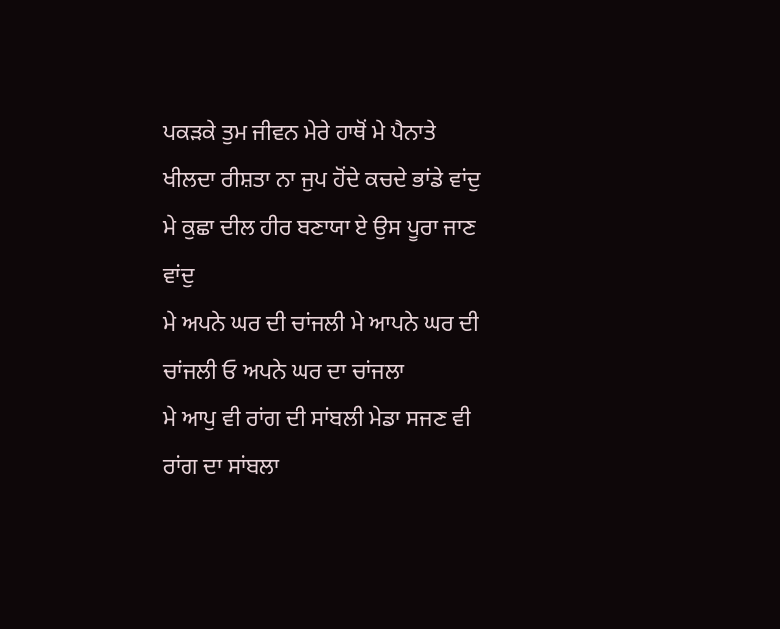ਪਕਡ਼ਕੇ ਤੁਮ ਜੀਵਨ ਮੇਰੇ ਹਾਥੋਂ ਮੇ ਪੈਨਾਤੇ
ਖੀਲਦਾ ਰੀਸ਼ਤਾ ਨਾ ਜੁਪ ਹੋਂਦੇ ਕਚਦੇ ਭਾਂਡੇ ਵਾਂਦੁ
ਮੇ ਕੁਛਾ ਦੀਲ ਹੀਰ ਬਣਾਯਾ ਏ ਉਸ ਪੂਰਾ ਜਾਣ ਵਾਂਦੁ
ਮੇ ਅਪਨੇ ਘਰ ਦੀ ਚਾਂਜਲੀ ਮੇ ਆਪਨੇ ਘਰ ਦੀ ਚਾਂਜਲੀ ਓ ਅਪਨੇ ਘਰ ਦਾ ਚਾਂਜਲਾ
ਮੇ ਆਪੁ ਵੀ ਰਾਂਗ ਦੀ ਸਾਂਬਲੀ ਮੇਡਾ ਸਜਣ ਵੀ ਰਾਂਗ ਦਾ ਸਾਂਬਲਾ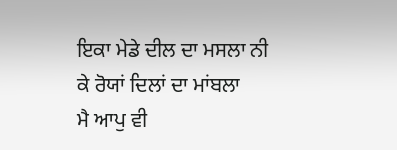ਇਕਾ ਮੇਡੇ ਦੀਲ ਦਾ ਮਸਲਾ ਨੀ ਕੇ ਰੋਯਾਂ ਦਿਲਾਂ ਦਾ ਮਾਂਬਲਾ
ਮੈ ਆਪੁ ਵੀ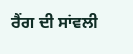ਰੈਂਗ ਦੀ ਸਾਂਵਲੀ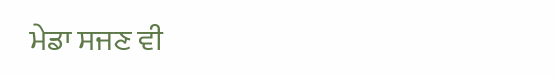ਮੇਡਾ ਸਜਣ ਵੀ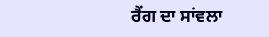ਰੈਂਗ ਦਾ ਸਾਂਵਲਾ